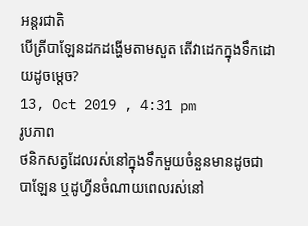អន្តរជាតិ
បើត្រីបាឡែនដកដង្ហើមតាមសួត តើវាដេកក្នុងទឹកដោយដូចម្តេច?
13, Oct 2019 , 4:31 pm
រូបភាព
ថនិកសត្វដែលរស់នៅក្នុងទឹកមួយចំនួនមានដូចជា បាឡែន ឬដូហ្វីនចំណាយពេលរស់នៅ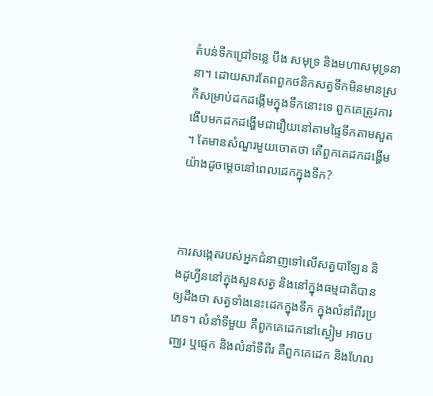តំបន់ទឹកជ្រៅទន្លេ បឹង សមុទ្រ និងមហាសមុទ្រនានា។ ដោយសារតែពពួកថនិកសត្វទឹកមិនមានស្រកីសម្រាប់ដកដង្កើមក្នុងទឹកនោះទេ ពួកគេត្រូវការងើបមកដកដង្ហើមជារឿយនៅតាមផ្ទៃទឹកតាមសួត។ តែមានសំណួរមួយចោតថា តើពួកគេដកដង្ហើមយ៉ាងដូចម្តេចនៅពេលដេកក្នុងទឹក?



ការសង្កេតរបស់អ្នកជំនាញទៅលើសត្វបាឡែន និងដូហ្វីននៅក្នុងសួនសត្វ និងនៅក្នុងធម្មជាតិបានឲ្យដឹងថា សត្វទាំងនេះដេកក្នុងទឹក ក្នុងលំនាំពីរប្រភេទ។ លំនាំទីមួយ គឺពួកគេដេកនៅស្ងៀម អាចបញ្ឈរ ឬផ្ទេក និងលំនាំទីពីរ គឺពួកគេដេក និងហែល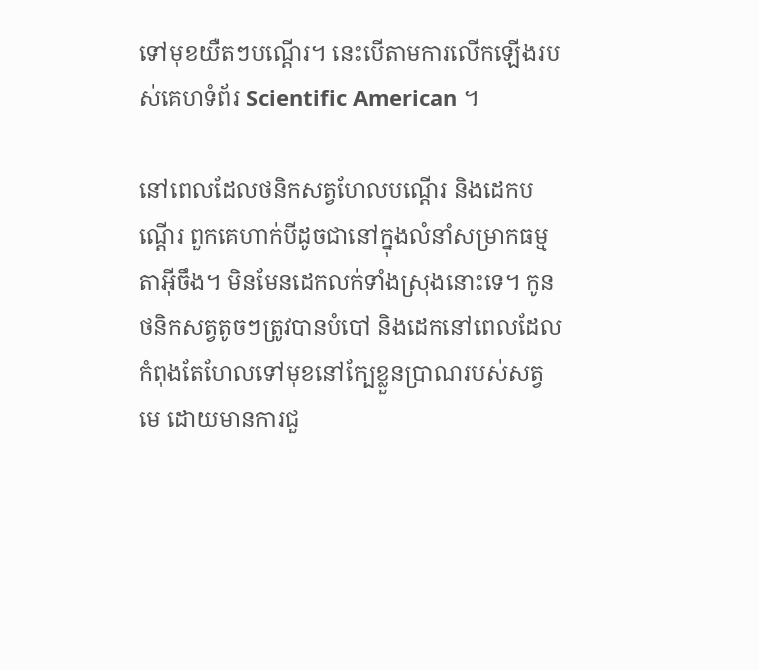ទៅមុខយឺតៗបណ្តើរ។ នេះបើតាមការលើកឡើងរបស់គេហទំព័រ Scientific American ។

នៅពេលដែលថនិកសត្វហែលបណ្តើរ និងដេកបណ្តើរ ពួកគេហាក់បីដូចជានៅក្នុងលំនាំសម្រាកធម្មតាអ៊ីចឹង។ មិនមែនដេកលក់ទាំងស្រុងនោះទេ។ កូនថនិកសត្វតូចៗត្រូវបានបំបៅ និងដេកនៅពេលដែលកំពុងតែហែលទៅមុខនៅក្បែខ្លួនប្រាណរបស់សត្វមេ ដោយមានការជួ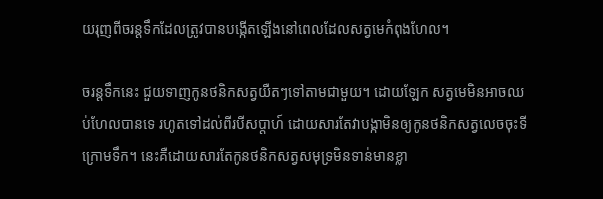យរុញពីចរន្តទឹកដែលត្រូវបានបង្កើតឡើងនៅពេលដែលសត្វមេកំពុងហែល។

ចរន្តទឹកនេះ ជួយទាញកូនថនិកសត្វយឺតៗទៅតាមជាមួយ។ ដោយឡែក សត្វមេមិនអាចឈប់ហែលបានទេ រហូតទៅដល់ពីរបីសប្តាហ៍ ដោយសារតែវាបង្កាមិនឲ្យកូនថនិកសត្វលេចចុះទីក្រោមទឹក។ នេះគឺដោយសារតែកូនថនិកសត្វសមុទ្រមិនទាន់មានខ្លា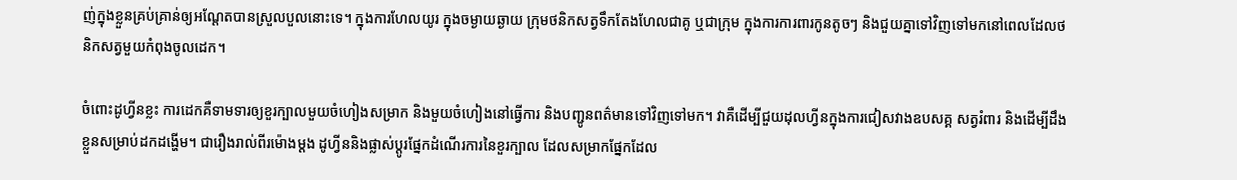ញ់ក្នុងខ្លួនគ្រប់គ្រាន់ឲ្យអណ្តែតបានស្រួលបួលនោះទេ។ ក្នុងការហែលយូរ ក្នុងចម្ងាយឆ្ងាយ ក្រុមថនិកសត្វទឹកតែងហែលជាគូ ឬជាក្រុម ក្នុងការការពារកូនតូចៗ និងជួយគ្នាទៅវិញទៅមកនៅពេលដែលថនិកសត្វមួយកំពុងចូលដេក។

ចំពោះដូហ្វីនខ្លះ ការដេកគឺទាមទារឲ្យខួរក្បាលមួយចំហៀងសម្រាក និងមួយចំហៀងនៅធ្វើការ និងបញ្ជូនពត៌មានទៅវិញទៅមក។ វាគឺដើម្បីជួយដុលហ្វីនក្នុងការជៀសវាងឧបសគ្គ សត្វរំពារ និងដើម្បីដឹងខ្លួនសម្រាប់ដកដង្ហើម។ ជារឿងរាល់ពីរម៉ោងម្តង ដូហ្វីននិងផ្លាស់ប្តូរផ្នែកដំណើរការនៃខួរក្បាល ដែលសម្រាកផ្នែកដែល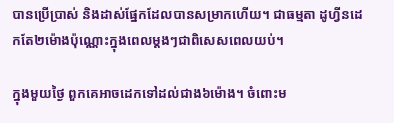បានប្រើប្រាស់ និងដាស់ផ្នែកដែលបានសម្រាកហើយ។ ជាធម្មតា ដូហ្វីនដេកតែ២ម៉ោងប៉ុណ្ណោះក្នុងពេលម្តងៗជាពិសេសពេលយប់។

ក្នុងមួយថ្ងៃ ពួកគេអាចដេកទៅដល់ជាង៦ម៉ោង។ ចំពោះម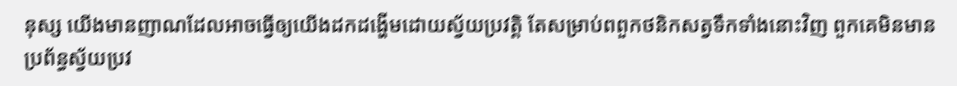នុស្ស យើងមានញាណដែលអាចធ្វើឲ្យយើងដកដង្ហើមដោយស្វ័យប្រវត្តិ តែសម្រាប់ពពួកថនិកសត្វទឹកទាំងនោះវិញ ពួកគេមិនមានប្រព័ន្ធស្វ័យប្រវ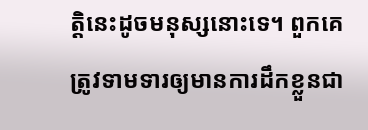ត្តិនេះដូចមនុស្សនោះទេ។ ពួកគេត្រូវទាមទារឲ្យមានការដឹកខ្លួនជា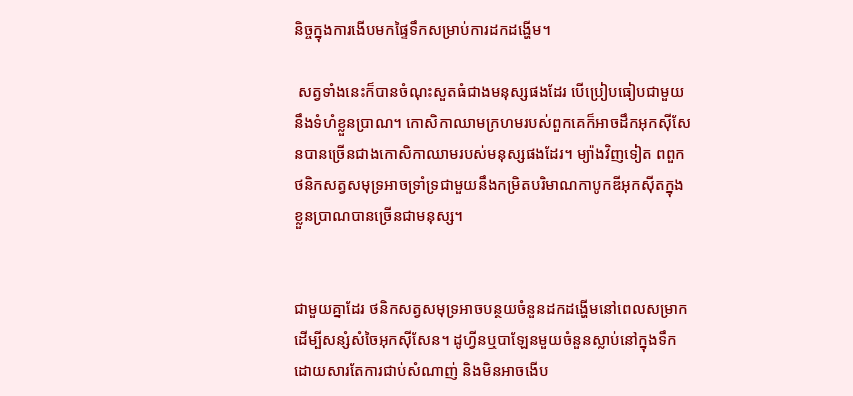និច្ចក្នុងការងើបមកផ្ទៃទឹកសម្រាប់ការដកដង្ហើម។

 សត្វទាំងនេះក៏បានចំណុះសួតធំជាងមនុស្សផងដែរ បើប្រៀបធៀបជាមួយនឹងទំហំខ្លួនប្រាណ។ កោសិកាឈាមក្រហមរបស់ពួកគេក៏អាចដឹកអុកស៊ីសែនបានច្រើនជាងកោសិកាឈាមរបស់មនុស្សផងដែរ។ ម្យ៉ាងវិញទៀត ពពួកថនិកសត្វសមុទ្រអាចទ្រាំទ្រជាមួយនឹងកម្រិតបរិមាណកាបូកឌីអុកស៊ីតក្នុងខ្លួនប្រាណបានច្រើនជាមនុស្ស។


ជាមួយគ្នាដែរ ថនិកសត្វសមុទ្រអាចបន្ថយចំនួនដកដង្ហើមនៅពេលសម្រាក ដើម្បីសន្សំសំចៃអុកស៊ីសែន។ ដូហ្វីនឬបាឡែនមួយចំនួនស្លាប់នៅក្នុងទឹកដោយសារតែការជាប់សំណាញ់ និងមិនអាចងើប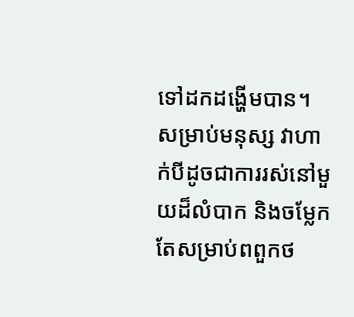ទៅដកដង្ហើមបាន។ សម្រាប់មនុស្ស វាហាក់បីដូចជាការរស់នៅមួយដ៏លំបាក និងចម្លែក តែសម្រាប់ពពួកថ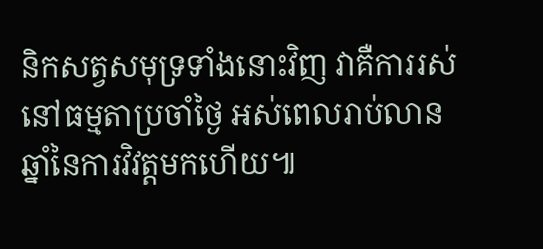និកសត្វសមុទ្រទាំងនោះវិញ វាគឺការរស់នៅធម្មតាប្រចាំថ្ងៃ អស់ពេលរាប់លានឆ្នាំនៃការវិវត្តមកហើយ៕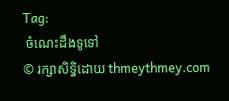Tag:
 ចំណេះដឹងទូទៅ
© រក្សាសិទ្ធិដោយ thmeythmey.com